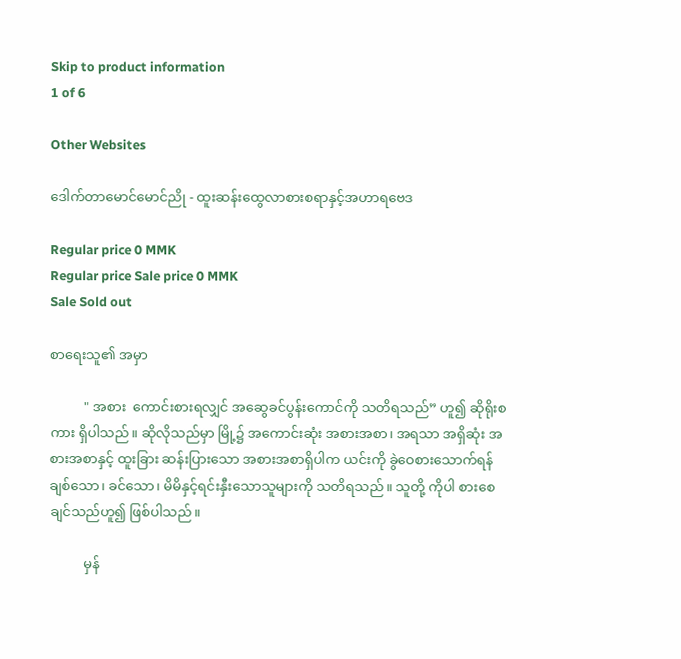Skip to product information
1 of 6

Other Websites

ဒေါက်တာမောင်မောင်ညို - ထူးဆန်းထွေလာစားစရာနှင့်အဟာရဗေဒ

Regular price 0 MMK
Regular price Sale price 0 MMK
Sale Sold out

စာရေးသူ၏ အမှာ

          " အစား  ကောင်းစားရလျှင် အဆွေခင်ပွန်းကောင်ကို သတိရသည်” ဟူ၍ ဆိုရိုးစကား ရှိပါသည်။ ဆိုလိုသည်မှာ မြို့၌ အကောင်းဆုံး အစားအစာ၊ အရသာ အရှိဆုံး အစားအစာနှင့် ထူးခြား ဆန်းပြားသော အစားအစာရှိပါက ယင်းကို ခွဲဝေစားသောက်ရန် ချစ်သော၊ ခင်သော၊ မိမိနှင့်ရင်းနှီးသောသူများကို သတိရသည်။ သူတို့ ကိုပါ စားစေချင်သည်ဟူ၍ ဖြစ်ပါသည်။

          မှန်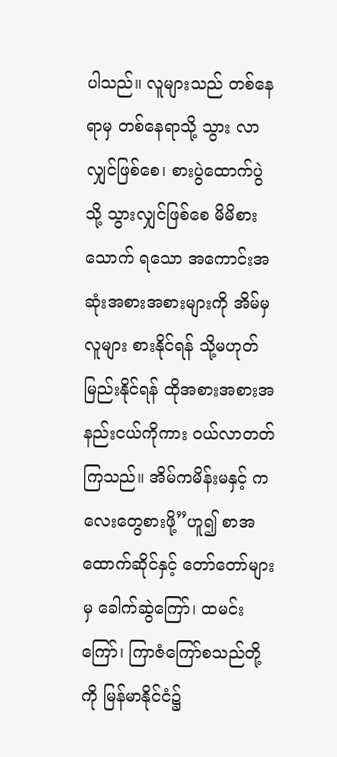ပါသည်။ လူများသည် တစ်နေရာမှ တစ်နေရာသို့ သွား လာလျှင်ဖြစ်စေ၊ စားပွဲထောက်ပွဲသို့ သွားလျှင်ဖြစ်စေ မိမိစားသောက် ရသော အကောင်းအဆုံးအစားအစားများကို အိမ်မှ လူများ စားနိုင်ရန် သို့မဟုတ် မြည်းနိုင်ရန် ထိုအစားအစားအနည်းငယ်ကိုကား ဝယ်လာတတ် ကြသည်။ အိမ်ကမိန်းမနှင့် ကလေးတွေစားဖို့”ဟူ၍ စာအထောက်ဆိုင်နှင့် တော်တော်များမှ ခေါက်ဆွဲကြော်၊ ထမင်းကြော်၊ ကြာဇံကြော်စသည်တို့ကို မြန်မာနိုင်ငံ၌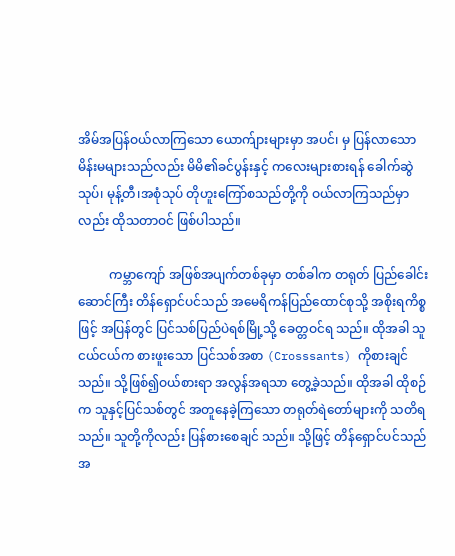အိမ်အပြန်ဝယ်လာကြသော ယောက်ျားများမှာ အပင်၊ မှ ပြန်လာသော မိန်းမများသည်လည်း မိမိ၏ခင်ပွန်းနှင့် ကလေးများစားရန် ခေါက်ဆွဲသုပ်၊ မုန့်တီ၊အစုံသုပ် တိုဟူးကြော်စသည်တို့ကို ဝယ်လာကြသည်မှာလည်း ထိုသတာဝင် ဖြစ်ပါသည်။

          ကမ္ဘာကျော် အဖြစ်အပျက်တစ်ခုမှာ တစ်ခါက တရုတ် ပြည်ခေါင်းဆောင်ကြီး တိန်ရှောင်ပင်သည် အမေရိကန်ပြည်ထောင်စုသို့ အစိုးရကိစ္စဖြင့် အပြန်တွင် ပြင်သစ်ပြည်ပဲရစ်မြို့သို့ ခေတ္တဝင်ရ သည်။ ထိုအခါ သူငယ်ငယ်က စားဖူးသော ပြင်သစ်အစာ (Crosssants) ကိုစားချင်သည်။ သို့ဖြစ်၍ဝယ်စားရာ အလွန်အရသာ တွေ့ခဲ့သည်။ ထိုအခါ ထိုစဉ်က သူနှင့်ပြင်သစ်တွင် အတူနေခဲ့ကြသော တရုတ်ရဲတော်များကို သတိရသည်။ သူတို့ကိုလည်း ပြန်စားစေချင် သည်။ သို့ဖြင့် တိန်ရှောင်ပင်သည် အ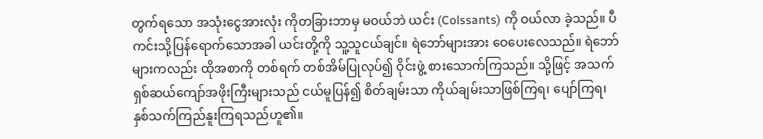တွက်ရသော အသုံးငွေအားလုံး ကိုတခြားဘာမှ မဝယ်ဘဲ ယင်း (Colssants) ကို ဝယ်လာ ခဲ့သည်။ ပီကင်းသို့ပြန်ရောက်သောအခါ ယင်းတို့ကို သူ့သူငယ်ချင်။ ရဲဘော်များအား ဝေပေးလေသည်။ ရဲဘော်များကလည်း ထိုအစာကို တစ်ရက် တစ်အိမ်ပြုလုပ်၍ ဝိုင်းဖွဲ့ စားသောက်ကြသည်။ သို့ဖြင့် အသက်ရှစ်ဆယ်ကျော်အဖိုးကြီးများသည် ငယ်မူပြန်၍ စိတ်ချမ်းသာ ကိုယ်ချမ်းသာဖြစ်ကြရ၊ ပျော်ကြရ၊ နှစ်သက်ကြည်နူးကြရသည်ဟူ၏။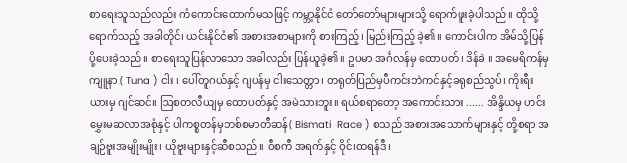စာရေးသူသည်လည်း ကံကောင်းထောက်မသဖြင့် ကမ္ဘာ့နိုင်ငံ တော်တော်များများသို့ ရောက်ဖူးခဲ့ပါသည်။ ထိုသို့ ရောက်သည့် အခါတိုင်၊ ယင်းနိုင်ငံ၏ အစားအစာများကို စားကြည့်၊ မြည်းကြည့် ခဲ့၏။ ကောင်းပါက အိမ်သို့ပြန်ပို့ပေးခဲ့သည်။ စာရေးသူပြန်လာသော အခါလည်း ပြန်ယူခဲ့၏။ ဥပမာ အင်္ဂလန်မှ ထောပတ်၊ ဒိန်ခဲ ။ အမေရိကန်မှ ကျူနာ ( Tuna ) ငါး ၊ ပေါ်တူဂယ်နှင့် ဂျပန်မှ ငါးသေတ္တာ၊ တရုတ်ပြည်မှပီကင်းဘဲကင်နှင့်ခရုစည်သွပ်၊ ကိုးရီးယားမှ ဂျင်ဆင်။ ဩစတလီယျမှ ထောပတ်နှင့် အမဲသားဘူး။ ရယ်စရာတော့ အကောင်းသား ...... အိန္ဒိယမှ ဟင်းမွှေးမဆလာအစုံနှင့် ပါကစ္စတန်မှဘစ်စမာတီဆန်( Bismati  Race ) စသည် အစားအသောက်များနှင့် တို့စရာ အချဉ်ဗူးအမျိုးမျိုး၊ ယိုဗူးများနှင့်ဆီစသည်။ ဝီစကီ အရက်နှင့် ဝိုင်၊ထရန်ဒီ၊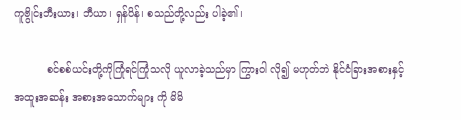ကူဗွိုင်းဘီးယား၊ ဘီယာ၊ ရှန်ပိန်၊ စသည်တို့လည်း ပါခဲ့၏၊

          စင်စစ်ယင်းတို့ကိုကြုံရင်ကြုံသလို ယူလာခဲ့သည်မှာ ကြွားဝါ လို၍ မဟုတ်ဘဲ နိုင်ငံခြားအစားနှင့် အထူးအဆန်း အစားအသောက်များ ကို မိမိ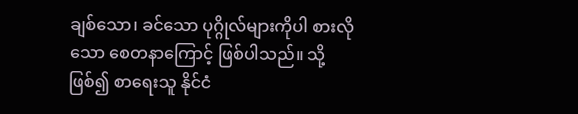ချစ်သော၊ ခင်သော ပုဂ္ဂိုလ်များကိုပါ စားလိုသော စေတနာကြောင့် ဖြစ်ပါသည်။ သို့ဖြစ်၍ စာရေးသူ နိုင်ငံ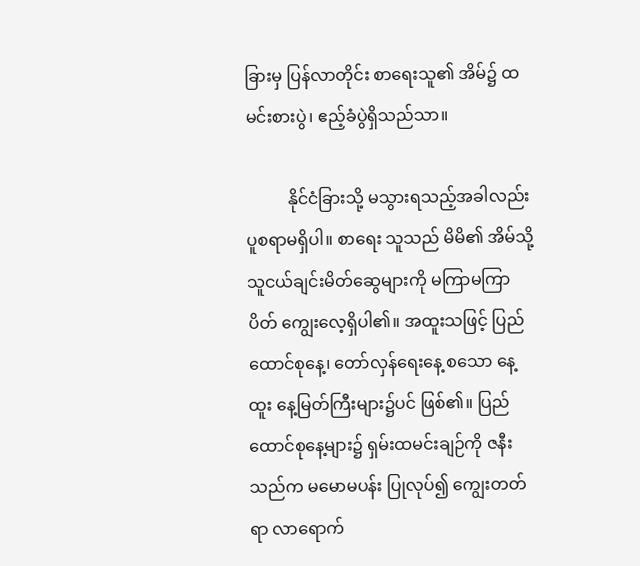ခြားမှ ပြန်လာတိုင်း စာရေးသူ၏ အိမ်၌ ထမင်းစားပွဲ၊ ဧည့်ခံပွဲရှိသည်သာ။

          နိုင်ငံခြားသို့ မသွားရသည့်အခါလည်း ပူစရာမရှိပါ။ စာရေး သူသည် မိမိ၏ အိမ်သို့ သူငယ်ချင်းမိတ်ဆွေများကို မကြာမကြာပိတ် ကျွေးလေ့ရှိပါ၏။ အထူးသဖြင့် ပြည်ထောင်စုနေ့၊ တော်လှန်ရေးနေ့ စသော နေ့ထူး နေ့မြတ်ကြီးများ၌ပင် ဖြစ်၏။ ပြည်ထောင်စုနေ့များ၌ ရှမ်းထမင်းချဉ်ကို ဇနီးသည်က မမောမပန်း ပြုလုပ်၍ ကျွေးတတ်ရာ လာရောက်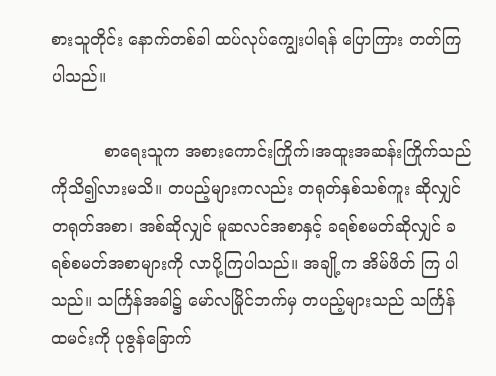စားသူတိုင်း နောက်တစ်ခါ ထပ်လုပ်ကျွေးပါရန် ပြောကြား တတ်ကြပါသည်။

          စာရေးသူက အစားကောင်းကြိုက်၊အထူးအဆန်းကြိုက်သည် ကိုသိ၍လားမသိ။ တပည့်များကလည်း တရုတ်နှစ်သစ်ကူး ဆိုလျှင် တရုတ်အစာ၊ အစ်ဆိုလျှင် မူဆလင်အစာနှင့် ခရစ်စမတ်ဆိုလျှင် ခရစ်စမတ်အစာများကို လာပို့ကြပါသည်။ အချို့က အိမ်ဖိတ် ကြ ပါသည်။ သင်္ကြန်အခါ၌ မော်လမြိုင်ဘက်မှ တပည့်များသည် သင်္ကြန် ထမင်းကို ပုဇွန်ခြောက်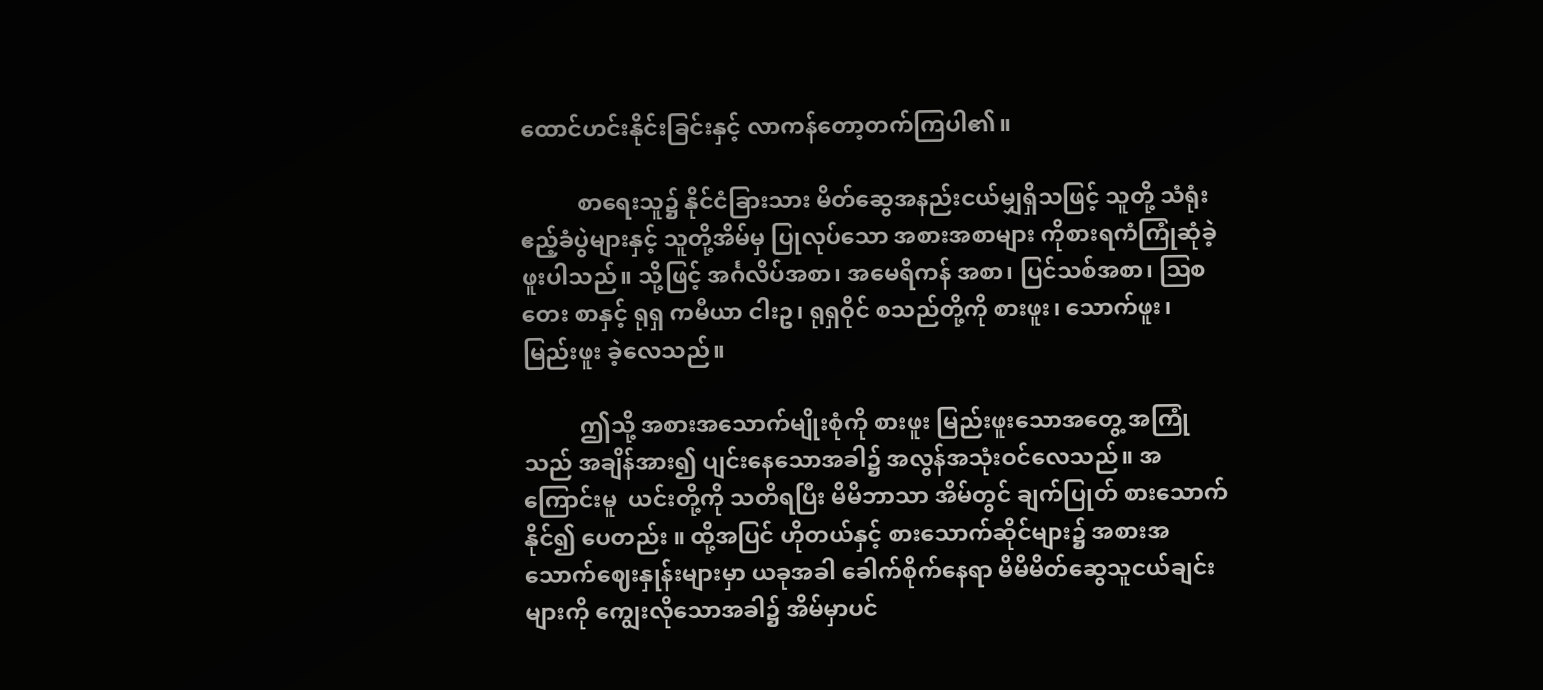ထောင်ဟင်းနိုင်းခြင်းနှင့် လာကန်တော့တက်ကြပါ၏။

          စာရေးသူ၌ နိုင်ငံခြားသား မိတ်ဆွေအနည်းငယ်မျှရှိသဖြင့် သူတို့ သံရုံးဧည့်ခံပွဲများနှင့် သူတို့အိမ်မှ ပြုလုပ်သော အစားအစာများ ကိုစားရကံကြုံဆုံခဲ့ဖူးပါသည်။ သို့ဖြင့် အင်္ဂလိပ်အစာ၊ အမေရိကန် အစာ၊ ပြင်သစ်အစာ၊ ဩစတေး စာနှင့် ရုရှ ကမီယာ ငါးဥ၊ ရုရှဝိုင် စသည်တို့ကို စားဖူး၊ သောက်ဖူး၊ မြည်းဖူး ခဲ့လေသည်။

          ဤသို့ အစားအသောက်မျိုးစုံကို စားဖူး မြည်းဖူးသောအတွေ့ အကြုံသည် အချိန်အား၍ ပျင်းနေသောအခါ၌ အလွန်အသုံးဝင်လေသည်။ အကြောင်းမူ  ယင်းတို့ကို သတိရပြီး မိမိဘာသာ အိမ်တွင် ချက်ပြုတ် စားသောက်နိုင်၍ ပေတည်း ။ ထို့အပြင် ဟိုတယ်နှင့် စားသောက်ဆိုင်များ၌ အစားအသောက်ဈေးနှုန်းများမှာ ယခုအခါ ခေါက်စိုက်နေရာ မိမိမိတ်ဆွေသူငယ်ချင်းများကို ကျွေးလိုသောအခါ၌ အိမ်မှာပင်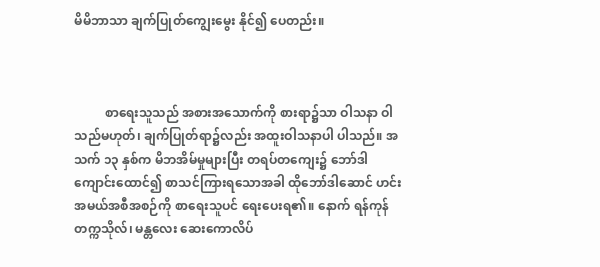မိမိဘာသာ ချက်ပြုတ်ကျွေးမွေး နိုင်၍ ပေတည်း။



          စာရေးသူသည် အစားအသောက်ကို စားရာ၌သာ ဝါသနာ ဝါသည်မဟုတ်၊ ချက်ပြုတ်ရာ၌လည်း အထူးဝါသနာပါ ပါသည်။ အသက် ၁၃ နှစ်က မိဘအိမ်မှုများပြီး တရပ်တကျေး၌ ဘော်ဒါကျောင်းထောင်၍ စာသင်ကြားရသောအခါ ထိုဘော်ဒါဆောင် ဟင်း အမယ်အစီအစဉ်ကို စာရေးသူပင် ရေးပေးရ၏။ နောက် ရန်ကုန် တက္ကသိုလ်၊ မန္တလေး ဆေးကောလိပ်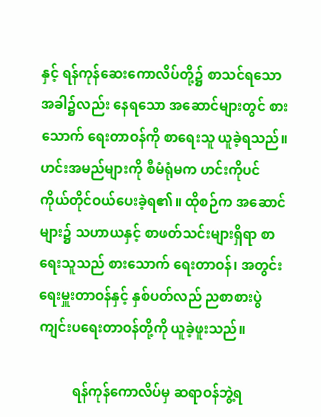နှင့် ရန်ကုန်ဆေးကောလိပ်တို့၌ စာသင်ရသောအခါ၌လည်း နေရသော အဆောင်များတွင် စားသောက် ရေးတာဝန်ကို စာရေးသူ ယူခဲ့ရသည်။ ဟင်းအမည်များကို စီမံရုံမက ဟင်းကိုပင် ကိုယ်တိုင်ဝယ်ပေးခဲ့ရ၏။ ထိုစဉ်က အဆောင်များ၌ သဟာယနှင့် စာဖတ်သင်းများရှိရာ စာရေးသူသည် စားသောက် ရေးတာဝန်၊ အတွင်းရေးမှူးတာဝန်နှင့် နှစ်ပတ်လည် ညစာစားပွဲ ကျင်းပရေးတာဝန်တို့ကို ယူခဲ့ဖူးသည်။

          ရန်ကုန်ကောလိပ်မှ ဆရာဝန်ဘွဲ့ရ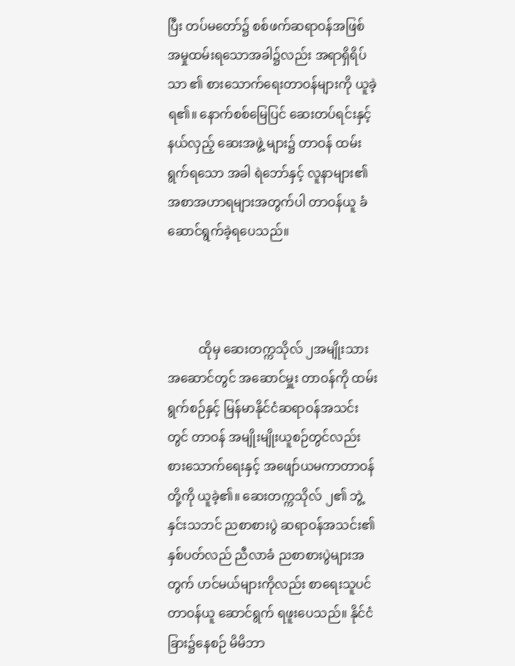ပြီး တပ်မတော်၌ စစ်ဖက်ဆရာဝန်အဖြစ် အမှုထမ်းရသောအခါ၌လည်း အရာရှိရိပ်သာ ၏ စားသောက်ရေးတာဝန်များကို ယူခဲ့ရ၏။ နောက်စစ်မြေပြင် ဆေးတပ်ရင်းနှင့် နယ်လှည့် ဆေးအဖွဲ့ များ၌ တာဝန် ထမ်းရွက်ရသော အခါ ရဲဘော်နှင့် လူနာများ၏ အစာအဟာရများအတွက်ပါ တာဝန်ယူ ခံ ဆောင်ရွက်ခဲ့ရပေသည်။



          ထိုမှ ဆေးတက္ကသိုလ် ၂အမျိုးသားအဆောင်တွင် အဆောင်မှူး တာဝန်ကို ထမ်းရွက်စဉ်နှင့် မြန်မာနိုင်ငံဆရာဝန်အသင်းတွင် တာဝန် အမျိုးမျိုးယူစဉ်တွင်လည်း စားသောက်ရေးနှင့် အဖျော်ယမကာတာဝန် တို့ကို ယူခဲ့၏။ ဆေးတက္ကသိုလ် ၂၏ ဘွဲ့နှင်းသဘင် ညစာစားပွဲ ဆရာဝန်အသင်း၏ နှစ်ပတ်လည် ညီလာခံ ညစာစားပွဲများအတွက် ဟင်မယ်များကိုလည်း စာရေးသူပင် တာဝန်ယူ ဆောင်ရွက် ရဖူးပေသည်။ နိုင်ငံခြား၌နေစဉ် မိမိဘာ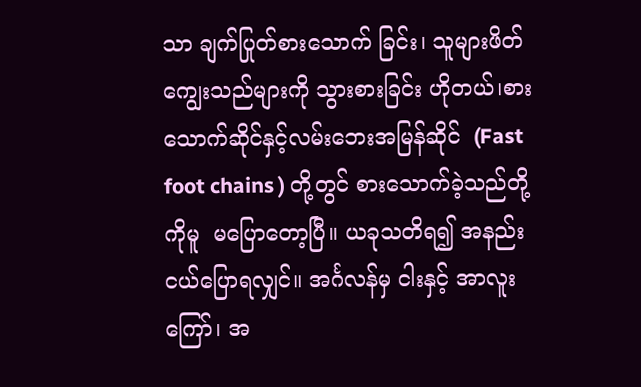သာ ချက်ပြုတ်စားသောက် ခြင်း၊ သူများဖိတ်ကျွေးသည်များကို သွားစားခြင်း ဟိုတယ်၊စားသောက်ဆိုင်နှင့်လမ်းဘေးအမြန်ဆိုင်  (Fast foot chains ) တို့တွင် စားသောက်ခဲ့သည်တို့ကိုမူ  မပြောတော့ပြီ။ ယခုသတိရ၍ အနည်းငယ်ပြောရလျှင်။ အင်္ဂလန်မှ ငါးနှင့် အာလူးကြော်၊ အ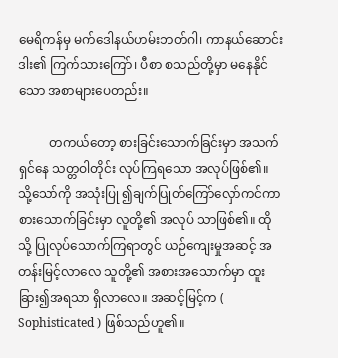မေရိကန်မှ မက်ဒေါနယ်ဟမ်းဘတ်ဂါ၊ ကာနယ်ဆောင်းဒါး၏ ကြက်သားကြော်၊ ပီစာ စသည်တို့မှာ မနေနိုင်သော အစာများပေတည်း။

          တကယ်တော့ စားခြင်းသောက်ခြင်းမှာ အသက်ရှင်နေ သတ္တဝါတိုင်း လုပ်ကြရသော အလုပ်ဖြစ်၏။ သို့သော်ကို အသုံးပြု ၍ချက်ပြုတ်ကြော်လှော်ကင်ကာ စားသောက်ခြင်းမှာ လူတို့၏ အလုပ် သာဖြစ်၏။ ထိုသို့ ပြုလုပ်သောက်ကြရာတွင် ယဉ်ကျေးမှုအဆင့် အတန်းမြင့်လာလေ သူတို့၏ အစားအသောက်မှာ ထူးခြား၍အရသာ ရှိလာလေ။ အဆင့်မြင့်က ( Sophisticated ) ဖြစ်သည်ဟူ၏။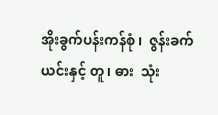အိုးခွက်ပန်းကန်စုံ ၊  ဇွန်းခက်ယင်းနှင့် တူ၊ ဓား  သုံး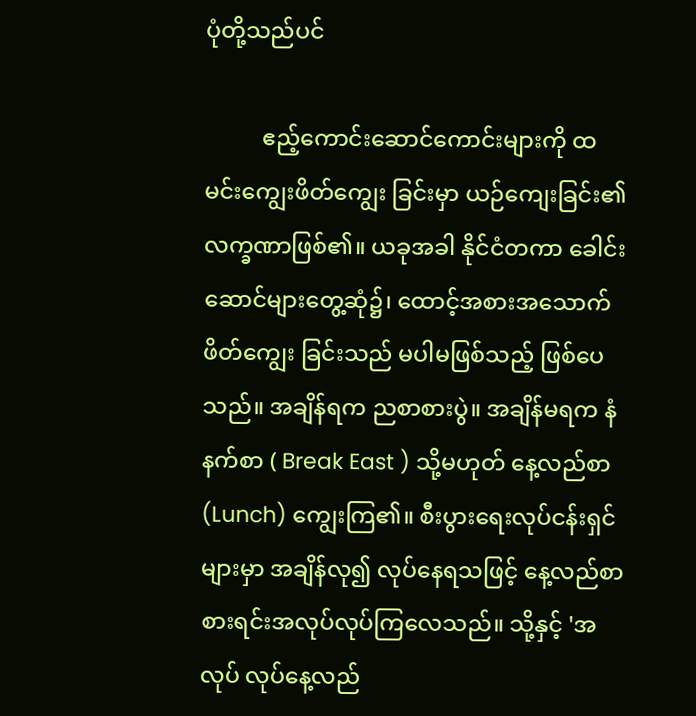ပုံတို့သည်ပင်

          ဧည့်ကောင်းဆောင်ကောင်းများကို ထမင်းကျွေးဖိတ်ကျွေး ခြင်းမှာ ယဉ်ကျေးခြင်း၏ လက္ခဏာဖြစ်၏။ ယခုအခါ နိုင်ငံတကာ ခေါင်းဆောင်များတွေ့ဆုံ၌၊ ထောင့်အစားအသောက်ဖိတ်ကျွေး ခြင်းသည် မပါမဖြစ်သည့် ဖြစ်ပေသည်။ အချိန်ရက ညစာစားပွဲ။ အချိန်မရက နံနက်စာ ( Break East ) သို့မဟုတ် နေ့လည်စာ (Lunch) ကျွေးကြ၏။ စီးပွားရေးလုပ်ငန်းရှင်များမှာ အချိန်လု၍ လုပ်နေရသဖြင့် နေ့လည်စာစားရင်းအလုပ်လုပ်ကြလေသည်။ သို့နှင့် 'အလုပ် လုပ်နေ့လည်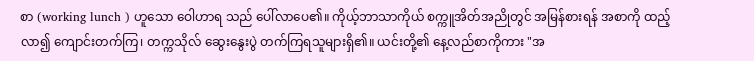စာ (working lunch ) ဟူသော ဝေါဟာရ သည် ပေါ်လာပေ၏။ ကိုယ့်ဘာသာကိုယ် စက္ကူအိတ်အညိုတွင် အမြန်စားရန် အစာကို ထည့်လာ၍ ကျောင်းတက်ကြ၊ တက္ကသိုလ် ဆွေးနွေးပွဲ တက်ကြရသူများရှိ၏။ ယင်းတို့၏ နေ့လည်စာကိုကား "အ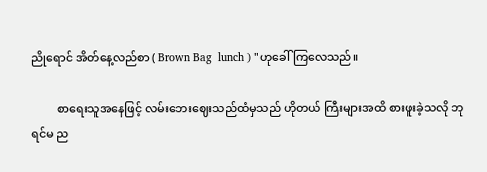ညိုရောင် အိတ်နေ့လည်စာ ( Brown Bag  lunch ) "ဟုခေါ် ကြလေသည်။

         စာရေးသူအနေဖြင့် လမ်းဘေးဈေးသည်ထံမှသည် ဟိုတယ် ကြီးများအထိ စားဖူးခဲ့သလို ဘုရင်မ ည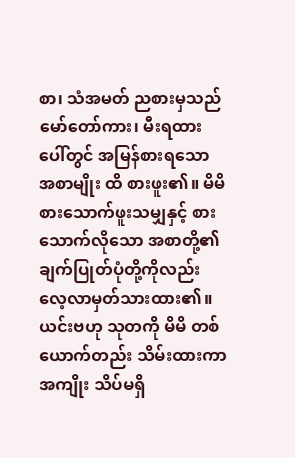စာ၊ သံအမတ် ညစားမှသည် မော်တော်ကား၊ မီးရထားပေါ်တွင် အမြန်စားရသော အစာမျိုး ထိ စားဖူး၏။ မိမိ စားသောက်ဖူးသမျှနှင့် စားသောက်လိုသော အစာတို့၏ ချက်ပြုတ်ပုံတို့ကိုလည်း လေ့လာမှတ်သားထား၏။ ယင်းဗဟု သုတကို မိမိ တစ်ယောက်တည်း သိမ်းထားကာ အကျိုး သိပ်မရှိ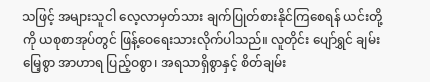သဖြင့် အများသူငါ လေ့လာမှတ်သား ချက်ပြုတ်စားနိုင်ကြစေရန် ယင်းတို့ကို ယစုစာအုပ်တွင် ဖြန့်ဝေရေးသားလိုက်ပါသည်။ လူတိုင်း ပျော်ရွှင် ချမ်း မြေ့စွာ အာဟာရ ပြည့်ဝစွာ၊ အရသာရှိစွာနှင့် စိတ်ချမ်း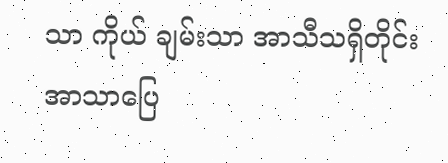သာ ကိုယ် ချမ်းသာ အာသီသရှိတိုင်း အာသာပြေ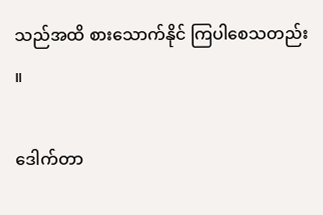သည်အထိ စားသောက်နိုင် ကြပါစေသတည်း ။

ဒေါက်တာ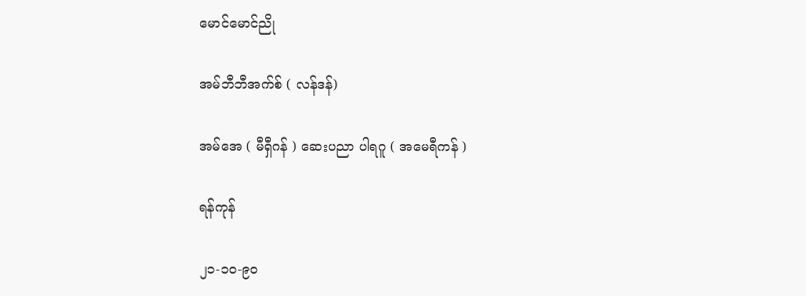မောင်မောင်ညို

အမ်ဘီဘီအက်စ် ( လန်ဒန်)

အမ်အေ ( မီရှီဂန် ) ဆေးပညာ ပါရဂူ ( အမေရီကန် )

ရန်ကုန်

၂၁-၁၀-၉၀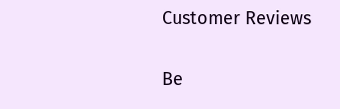Customer Reviews

Be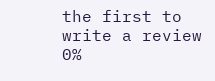the first to write a review
0%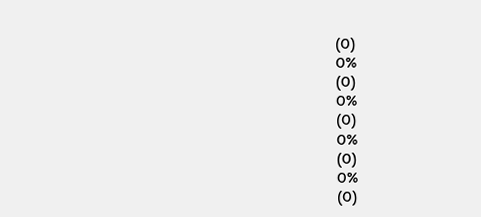(0)
0%
(0)
0%
(0)
0%
(0)
0%
(0)